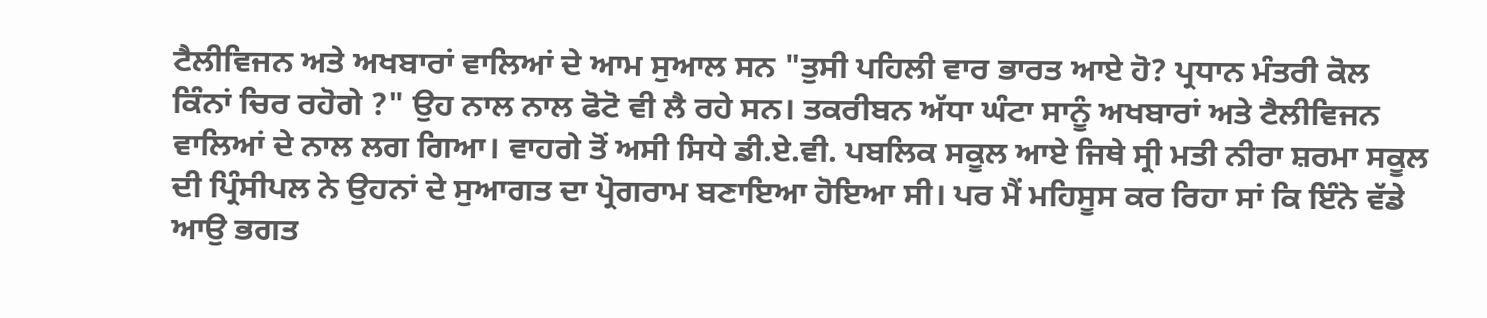ਟੈਲੀਵਿਜਨ ਅਤੇ ਅਖਬਾਰਾਂ ਵਾਲਿਆਂ ਦੇ ਆਮ ਸੁਆਲ ਸਨ "ਤੁਸੀ ਪਹਿਲੀ ਵਾਰ ਭਾਰਤ ਆਏ ਹੋ? ਪ੍ਰਧਾਨ ਮੰਤਰੀ ਕੋਲ ਕਿੰਨਾਂ ਚਿਰ ਰਹੋਗੇ ?" ਉਹ ਨਾਲ ਨਾਲ ਫੋਟੋ ਵੀ ਲੈ ਰਹੇ ਸਨ। ਤਕਰੀਬਨ ਅੱਧਾ ਘੰਟਾ ਸਾਨੂੰ ਅਖਬਾਰਾਂ ਅਤੇ ਟੈਲੀਵਿਜਨ ਵਾਲਿਆਂ ਦੇ ਨਾਲ ਲਗ ਗਿਆ। ਵਾਹਗੇ ਤੋਂ ਅਸੀ ਸਿਧੇ ਡੀ.ਏ.ਵੀ. ਪਬਲਿਕ ਸਕੂਲ ਆਏ ਜਿਥੇ ਸ੍ਰੀ ਮਤੀ ਨੀਰਾ ਸ਼ਰਮਾ ਸਕੂਲ ਦੀ ਪ੍ਰਿੰਸੀਪਲ ਨੇ ਉਹਨਾਂ ਦੇ ਸੁਆਗਤ ਦਾ ਪ੍ਰੋਗਰਾਮ ਬਣਾਇਆ ਹੋਇਆ ਸੀ। ਪਰ ਮੈਂ ਮਹਿਸੂਸ ਕਰ ਰਿਹਾ ਸਾਂ ਕਿ ਇੰਨੇ ਵੱਡੇ ਆਉ ਭਗਤ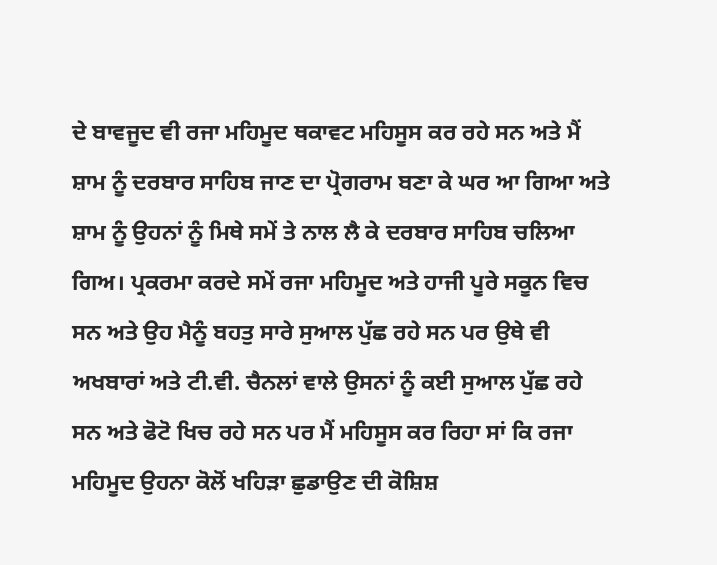ਦੇ ਬਾਵਜੂਦ ਵੀ ਰਜਾ ਮਹਿਮੂਦ ਥਕਾਵਟ ਮਹਿਸੂਸ ਕਰ ਰਹੇ ਸਨ ਅਤੇ ਮੈਂ ਸ਼ਾਮ ਨੂੰ ਦਰਬਾਰ ਸਾਹਿਬ ਜਾਣ ਦਾ ਪ੍ਰੋਗਰਾਮ ਬਣਾ ਕੇ ਘਰ ਆ ਗਿਆ ਅਤੇ ਸ਼ਾਮ ਨੂੰ ਉਹਨਾਂ ਨੂੰ ਮਿਥੇ ਸਮੇਂ ਤੇ ਨਾਲ ਲੈ ਕੇ ਦਰਬਾਰ ਸਾਹਿਬ ਚਲਿਆ ਗਿਅ। ਪ੍ਰਕਰਮਾ ਕਰਦੇ ਸਮੇਂ ਰਜਾ ਮਹਿਮੂਦ ਅਤੇ ਹਾਜੀ ਪੂਰੇ ਸਕੂਨ ਵਿਚ ਸਨ ਅਤੇ ਉਹ ਮੈਨੂੰ ਬਹਤੁ ਸਾਰੇ ਸੁਆਲ ਪੁੱਛ ਰਹੇ ਸਨ ਪਰ ਉਥੇ ਵੀ ਅਖਬਾਰਾਂ ਅਤੇ ਟੀ.ਵੀ. ਚੈਨਲਾਂ ਵਾਲੇ ਉਸਨਾਂ ਨੂੰ ਕਈ ਸੁਆਲ ਪੁੱਛ ਰਹੇ ਸਨ ਅਤੇ ਫੋਟੋ ਖਿਚ ਰਹੇ ਸਨ ਪਰ ਮੈਂ ਮਹਿਸੂਸ ਕਰ ਰਿਹਾ ਸਾਂ ਕਿ ਰਜਾ ਮਹਿਮੂਦ ਉਹਨਾ ਕੋਲੋਂ ਖਹਿੜਾ ਛੁਡਾਉਣ ਦੀ ਕੋਸ਼ਿਸ਼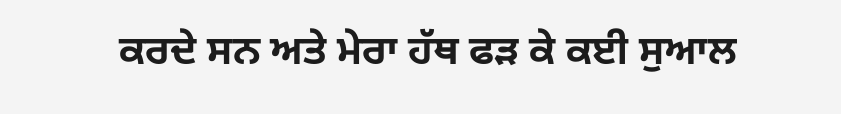ਕਰਦੇ ਸਨ ਅਤੇ ਮੇਰਾ ਹੱਥ ਫੜ ਕੇ ਕਈ ਸੁਆਲ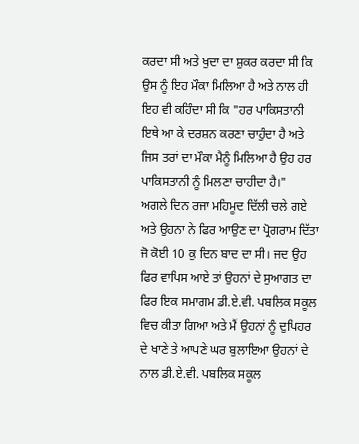ਕਰਦਾ ਸੀ ਅਤੇ ਖੁਦਾ ਦਾ ਸ਼ੁਕਰ ਕਰਦਾ ਸੀ ਕਿ ਉਸ ਨੂੰ ਇਹ ਮੌਕਾ ਮਿਲਿਆ ਹੈ ਅਤੇ ਨਾਲ ਹੀ ਇਹ ਵੀ ਕਹਿੰਦਾ ਸੀ ਕਿ "ਹਰ ਪਾਕਿਸਤਾਨੀ ਇਥੇ ਆ ਕੇ ਦਰਸ਼ਨ ਕਰਣਾ ਚਾਹੁੰਦਾ ਹੈ ਅਤੇ ਜਿਸ ਤਰਾਂ ਦਾ ਮੌਕਾ ਮੈਨੂੰ ਮਿਲਿਆ ਹੈ ਉਹ ਹਰ ਪਾਕਿਸਤਾਨੀ ਨੂੰ ਮਿਲਣਾ ਚਾਹੀਦਾ ਹੈ।"
ਅਗਲੇ ਦਿਨ ਰਜਾ ਮਹਿਮੂਦ ਦਿੱਲੀ ਚਲੇ ਗਏ ਅਤੇ ਉਹਨਾ ਨੇ ਫਿਰ ਆਉਣ ਦਾ ਪ੍ਰੋਗਰਾਮ ਦਿੱਤਾ ਜੋ ਕੋਈ 10 ਕੁ ਦਿਨ ਬਾਦ ਦਾ ਸੀ। ਜਦ ਉਹ ਫਿਰ ਵਾਪਿਸ ਆਏ ਤਾਂ ਉਹਨਾਂ ਦੇ ਸੁਆਗਤ ਦਾ ਫਿਰ ਇਕ ਸਮਾਗਮ ਡੀ.ਏ.ਵੀ. ਪਬਲਿਕ ਸਕੂਲ ਵਿਚ ਕੀਤਾ ਗਿਆ ਅਤੇ ਮੈਂ ਉਹਨਾਂ ਨੂੰ ਦੁਪਿਹਰ ਦੇ ਖਾਣੇ ਤੇ ਆਪਣੇ ਘਰ ਬੁਲਾਇਆ ਉਹਨਾਂ ਦੇ ਨਾਲ ਡੀ.ਏ.ਵੀ. ਪਬਲਿਕ ਸਕੂਲ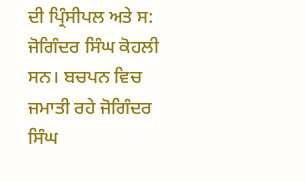ਦੀ ਪ੍ਰਿੰਸੀਪਲ ਅਤੇ ਸ: ਜੋਗਿੰਦਰ ਸਿੰਘ ਕੋਹਲੀ ਸਨ। ਬਚਪਨ ਵਿਚ ਜਮਾਤੀ ਰਹੇ ਜੋਗਿੰਦਰ ਸਿੰਘ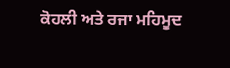ਕੋਹਲੀ ਅਤੇ ਰਜਾ ਮਹਿਮੂਦ